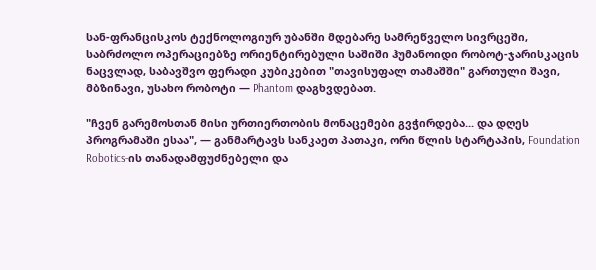სან-ფრანცისკოს ტექნოლოგიურ უბანში მდებარე სამრეწველო სივრცეში, საბრძოლო ოპერაციებზე ორიენტირებული საშიში ჰუმანოიდი რობოტ-ჯარისკაცის ნაცვლად, საბავშვო ფერადი კუბიკებით "თავისუფალ თამაშში" გართული შავი, მბზინავი, უსახო რობოტი — Phantom დაგხვდებათ.

"ჩვენ გარემოსთან მისი ურთიერთობის მონაცემები გვჭირდება... და დღეს პროგრამაში ესაა", — განმარტავს სანკაეთ პათაკი, ორი წლის სტარტაპის, Foundation Robotics-ის თანადამფუძნებელი და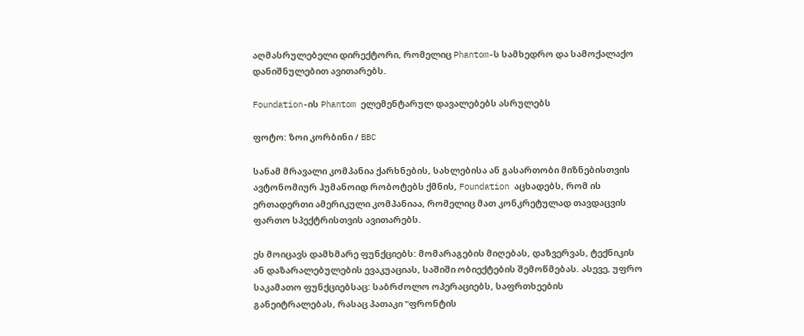აღმასრულებელი დირექტორი, რომელიც Phantom-ს სამხედრო და სამოქალაქო დანიშნულებით ავითარებს.

Foundation-ის Phantom ელემენტარულ დავალებებს ასრულებს

ფოტო: ზოი კორბინი / BBC

სანამ მრავალი კომპანია ქარხნების, სახლებისა ან გასართობი მიზნებისთვის ავტონომიურ ჰუმანოიდ რობოტებს ქმნის, Foundation აცხადებს, რომ ის ერთადერთი ამერიკული კომპანიაა, რომელიც მათ კონკრეტულად თავდაცვის ფართო სპექტრისთვის ავითარებს.

ეს მოიცავს დამხმარე ფუნქციებს: მომარაგების მიღებას, დაზვერვას, ტექნიკის ან დაზარალებულების ევაკუაციას, საშიში ობიექტების შემოწმებას. ასევე, უფრო საკამათო ფუნქციებსაც: საბრძოლო ოპერაციებს, საფრთხეების განეიტრალებას, რასაც პათაკი "ფრონტის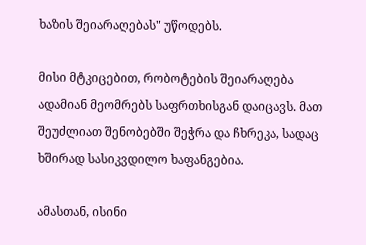ხაზის შეიარაღებას" უწოდებს.

მისი მტკიცებით, რობოტების შეიარაღება ადამიან მეომრებს საფრთხისგან დაიცავს. მათ შეუძლიათ შენობებში შეჭრა და ჩხრეკა, სადაც ხშირად სასიკვდილო ხაფანგებია.

ამასთან, ისინი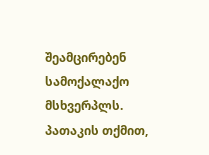შეამცირებენ სამოქალაქო მსხვერპლს. პათაკის თქმით,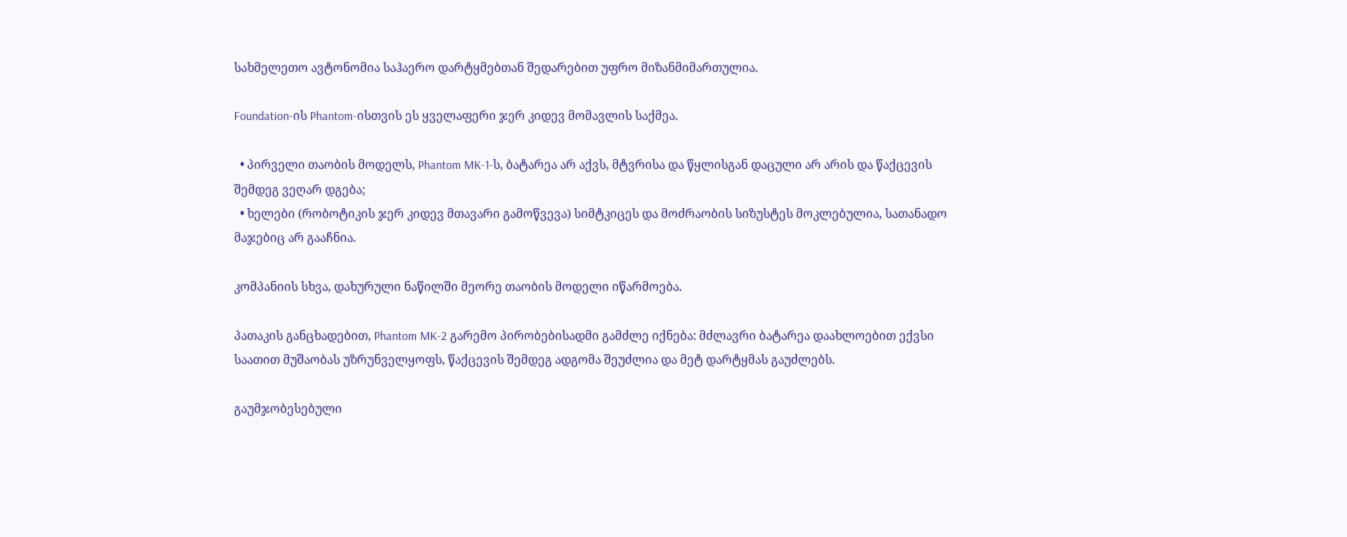სახმელეთო ავტონომია საჰაერო დარტყმებთან შედარებით უფრო მიზანმიმართულია.

Foundation-ის Phantom-ისთვის ეს ყველაფერი ჯერ კიდევ მომავლის საქმეა.

  • პირველი თაობის მოდელს, Phantom MK-1-ს, ბატარეა არ აქვს, მტვრისა და წყლისგან დაცული არ არის და წაქცევის შემდეგ ვეღარ დგება;
  • ხელები (რობოტიკის ჯერ კიდევ მთავარი გამოწვევა) სიმტკიცეს და მოძრაობის სიზუსტეს მოკლებულია, სათანადო მაჯებიც არ გააჩნია.

კომპანიის სხვა, დახურული ნაწილში მეორე თაობის მოდელი იწარმოება.

პათაკის განცხადებით, Phantom MK-2 გარემო პირობებისადმი გამძლე იქნება: მძლავრი ბატარეა დაახლოებით ექვსი საათით მუშაობას უზრუნველყოფს, წაქცევის შემდეგ ადგომა შეუძლია და მეტ დარტყმას გაუძლებს.

გაუმჯობესებული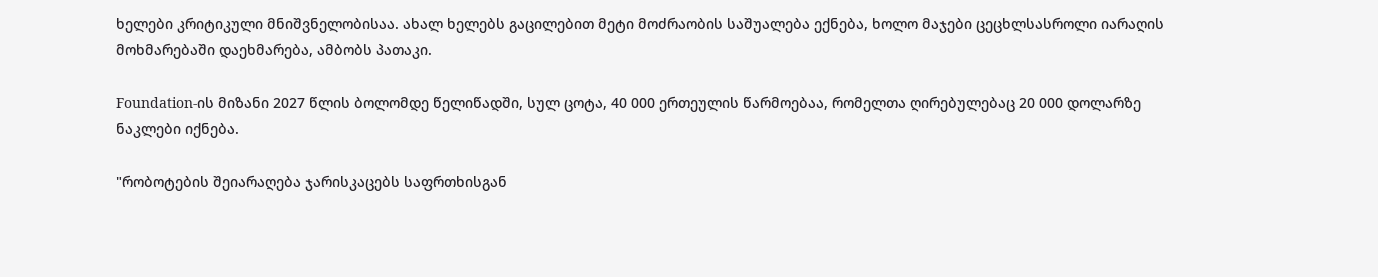ხელები კრიტიკული მნიშვნელობისაა. ახალ ხელებს გაცილებით მეტი მოძრაობის საშუალება ექნება, ხოლო მაჯები ცეცხლსასროლი იარაღის მოხმარებაში დაეხმარება, ამბობს პათაკი.

Foundation-ის მიზანი 2027 წლის ბოლომდე წელიწადში, სულ ცოტა, 40 000 ერთეულის წარმოებაა, რომელთა ღირებულებაც 20 000 დოლარზე ნაკლები იქნება.

"რობოტების შეიარაღება ჯარისკაცებს საფრთხისგან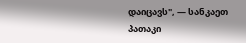დაიცავს", — სანკაეთ პათაკი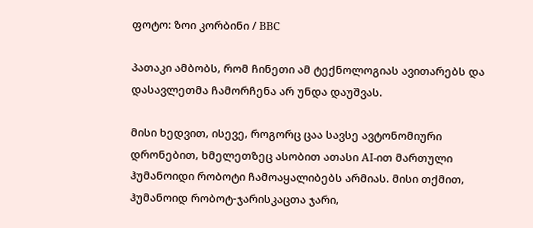ფოტო: ზოი კორბინი / BBC

პათაკი ამბობს, რომ ჩინეთი ამ ტექნოლოგიას ავითარებს და დასავლეთმა ჩამორჩენა არ უნდა დაუშვას.

მისი ხედვით, ისევე, როგორც ცაა სავსე ავტონომიური დრონებით, ხმელეთზეც ასობით ათასი AI-ით მართული ჰუმანოიდი რობოტი ჩამოაყალიბებს არმიას. მისი თქმით, ჰუმანოიდ რობოტ-ჯარისკაცთა ჯარი,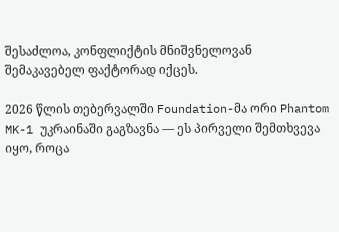შესაძლოა, კონფლიქტის მნიშვნელოვან შემაკავებელ ფაქტორად იქცეს.

2026 წლის თებერვალში Foundation-მა ორი Phantom MK-1 უკრაინაში გაგზავნა — ეს პირველი შემთხვევა იყო, როცა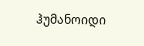ჰუმანოიდი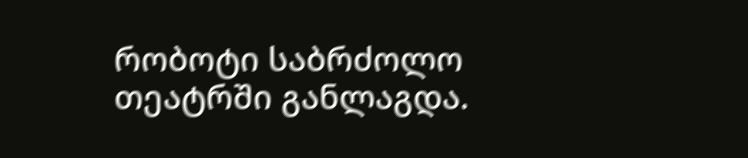რობოტი საბრძოლო თეატრში განლაგდა.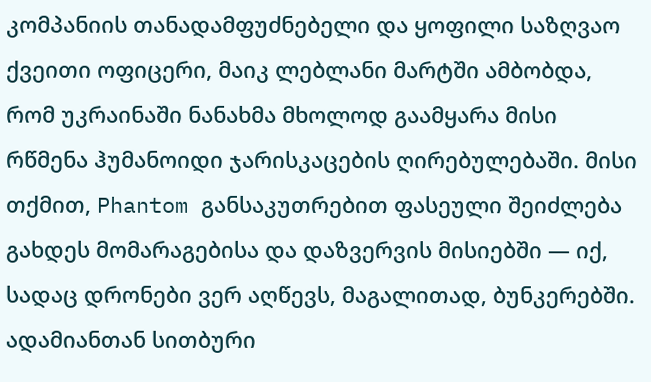კომპანიის თანადამფუძნებელი და ყოფილი საზღვაო ქვეითი ოფიცერი, მაიკ ლებლანი მარტში ამბობდა, რომ უკრაინაში ნანახმა მხოლოდ გაამყარა მისი რწმენა ჰუმანოიდი ჯარისკაცების ღირებულებაში. მისი თქმით, Phantom განსაკუთრებით ფასეული შეიძლება გახდეს მომარაგებისა და დაზვერვის მისიებში — იქ, სადაც დრონები ვერ აღწევს, მაგალითად, ბუნკერებში. ადამიანთან სითბური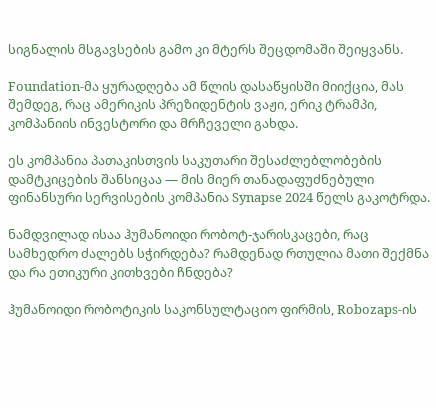სიგნალის მსგავსების გამო კი მტერს შეცდომაში შეიყვანს.

Foundation-მა ყურადღება ამ წლის დასაწყისში მიიქცია, მას შემდეგ, რაც ამერიკის პრეზიდენტის ვაჟი, ერიკ ტრამპი, კომპანიის ინვესტორი და მრჩეველი გახდა.

ეს კომპანია პათაკისთვის საკუთარი შესაძლებლობების დამტკიცების შანსიცაა — მის მიერ თანადაფუძნებული ფინანსური სერვისების კომპანია Synapse 2024 წელს გაკოტრდა.

ნამდვილად ისაა ჰუმანოიდი რობოტ-ჯარისკაცები, რაც სამხედრო ძალებს სჭირდება? რამდენად რთულია მათი შექმნა და რა ეთიკური კითხვები ჩნდება?

ჰუმანოიდი რობოტიკის საკონსულტაციო ფირმის, Robozaps-ის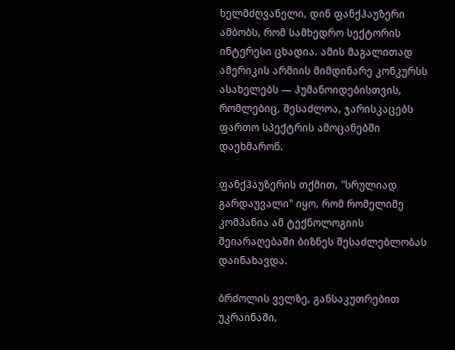ხელმძღვანელი, დინ ფანქჰაუზერი ამბობს, რომ სამხედრო სექტორის ინტერესი ცხადია. ამის მაგალითად ამერიკის არმიის მიმდინარე კონკურსს ასახელებს — ჰუმანოიდებისთვის, რომლებიც, შესაძლოა, ჯარისკაცებს ფართო სპექტრის ამოცანებში დაეხმარონ.

ფანქჰაუზერის თქმით, "სრულიად გარდაუვალი" იყო, რომ რომელიმე კომპანია ამ ტექნოლოგიის შეიარაღებაში ბიზნეს შესაძლებლობას დაინახავდა.

ბრძოლის ველზე, განსაკუთრებით უკრაინაში,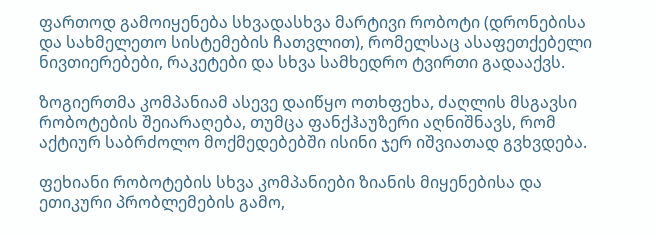ფართოდ გამოიყენება სხვადასხვა მარტივი რობოტი (დრონებისა და სახმელეთო სისტემების ჩათვლით), რომელსაც ასაფეთქებელი ნივთიერებები, რაკეტები და სხვა სამხედრო ტვირთი გადააქვს.

ზოგიერთმა კომპანიამ ასევე დაიწყო ოთხფეხა, ძაღლის მსგავსი რობოტების შეიარაღება, თუმცა ფანქჰაუზერი აღნიშნავს, რომ აქტიურ საბრძოლო მოქმედებებში ისინი ჯერ იშვიათად გვხვდება.

ფეხიანი რობოტების სხვა კომპანიები ზიანის მიყენებისა და ეთიკური პრობლემების გამო,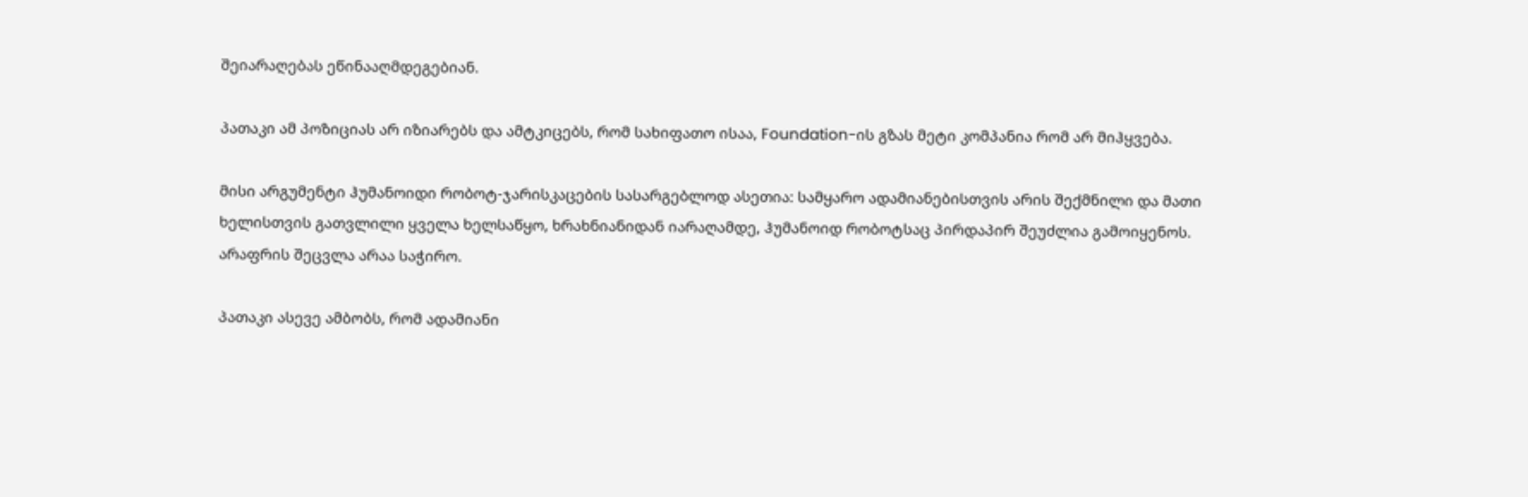შეიარაღებას ეწინააღმდეგებიან.

პათაკი ამ პოზიციას არ იზიარებს და ამტკიცებს, რომ სახიფათო ისაა, Foundation-ის გზას მეტი კომპანია რომ არ მიჰყვება.

მისი არგუმენტი ჰუმანოიდი რობოტ-ჯარისკაცების სასარგებლოდ ასეთია: სამყარო ადამიანებისთვის არის შექმნილი და მათი ხელისთვის გათვლილი ყველა ხელსაწყო, ხრახნიანიდან იარაღამდე, ჰუმანოიდ რობოტსაც პირდაპირ შეუძლია გამოიყენოს. არაფრის შეცვლა არაა საჭირო.

პათაკი ასევე ამბობს, რომ ადამიანი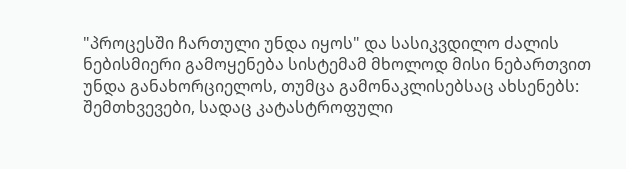"პროცესში ჩართული უნდა იყოს" და სასიკვდილო ძალის ნებისმიერი გამოყენება სისტემამ მხოლოდ მისი ნებართვით უნდა განახორციელოს, თუმცა გამონაკლისებსაც ახსენებს: შემთხვევები, სადაც კატასტროფული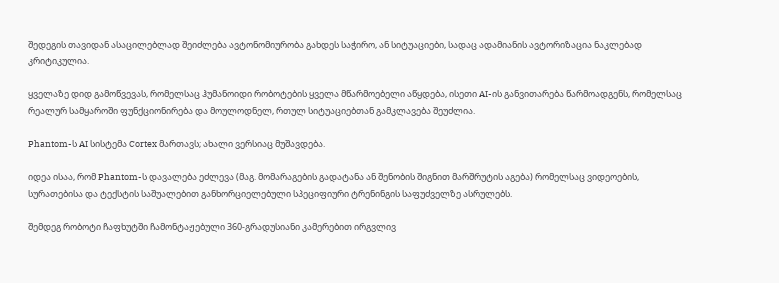შედეგის თავიდან ასაცილებლად შეიძლება ავტონომიურობა გახდეს საჭირო, ან სიტუაციები, სადაც ადამიანის ავტორიზაცია ნაკლებად კრიტიკულია.

ყველაზე დიდ გამოწვევას, რომელსაც ჰუმანოიდი რობოტების ყველა მწარმოებელი აწყდება, ისეთი AI-ის განვითარება წარმოადგენს, რომელსაც რეალურ სამყაროში ფუნქციონირება და მოულოდნელ, რთულ სიტუაციებთან გამკლავება შეუძლია.

Phantom-ს AI სისტემა Cortex მართავს; ახალი ვერსიაც მუშავდება.

იდეა ისაა, რომ Phantom-ს დავალება ეძლევა (მაგ. მომარაგების გადატანა ან შენობის შიგნით მარშრუტის აგება) რომელსაც ვიდეოების, სურათებისა და ტექსტის საშუალებით განხორციელებული სპეციფიური ტრენინგის საფუძველზე ასრულებს.

შემდეგ რობოტი ჩაფხუტში ჩამონტაჟებული 360-გრადუსიანი კამერებით ირგვლივ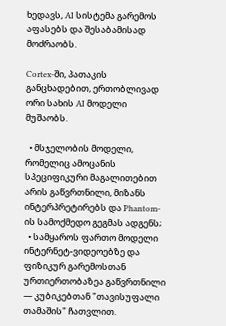ხედავს, AI სისტემა გარემოს აფასებს და შესაბამისად მოძრაობს.

Cortex-ში, პათაკის განცხადებით, ერთობლივად ორი სახის AI მოდელი მუშაობს.

  • მსჯელობის მოდელი, რომელიც ამოცანის სპეციფიკური მაგალითებით არის გაწვრთნილი, მიზანს ინტერპრეტირებს და Phantom-ის სამოქმედო გეგმას ადგენს;
  • სამყაროს ფართო მოდელი ინტერნეტ-ვიდეოებზე და ფიზიკურ გარემოსთან ურთიერთობაზეა გაწვრთნილი — კუბიკებთან "თავისუფალი თამაშის" ჩათვლით.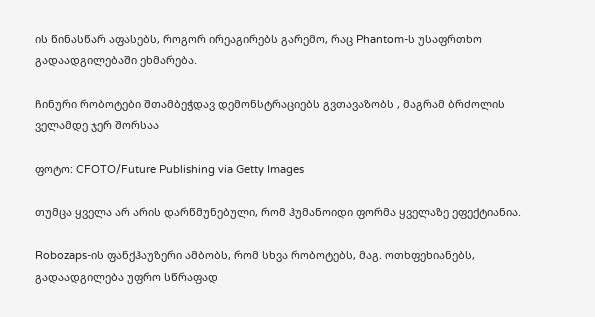ის წინასწარ აფასებს, როგორ ირეაგირებს გარემო, რაც Phantom-ს უსაფრთხო გადაადგილებაში ეხმარება.

ჩინური რობოტები შთამბეჭდავ დემონსტრაციებს გვთავაზობს , მაგრამ ბრძოლის ველამდე ჯერ შორსაა

ფოტო: CFOTO/Future Publishing via Getty Images

თუმცა ყველა არ არის დარწმუნებული, რომ ჰუმანოიდი ფორმა ყველაზე ეფექტიანია.

Robozaps-ის ფანქჰაუზერი ამბობს, რომ სხვა რობოტებს, მაგ. ოთხფეხიანებს, გადაადგილება უფრო სწრაფად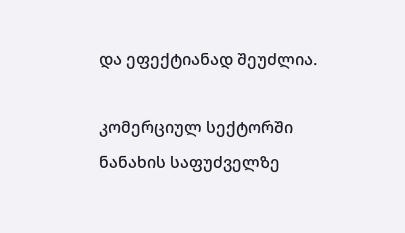და ეფექტიანად შეუძლია.

კომერციულ სექტორში ნანახის საფუძველზე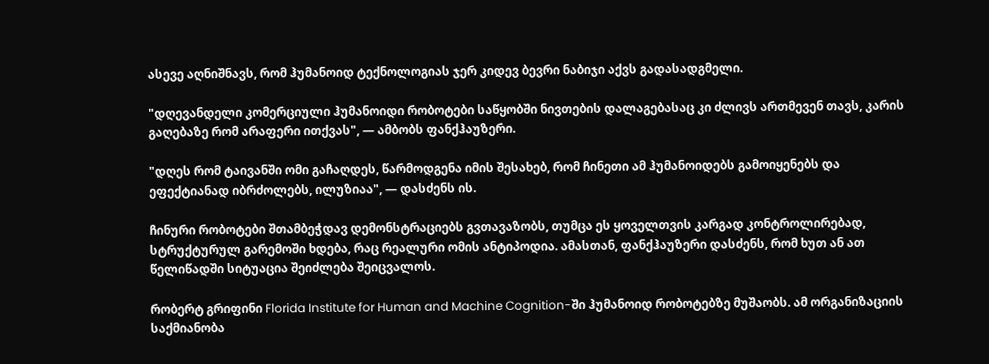ასევე აღნიშნავს, რომ ჰუმანოიდ ტექნოლოგიას ჯერ კიდევ ბევრი ნაბიჯი აქვს გადასადგმელი.

"დღევანდელი კომერციული ჰუმანოიდი რობოტები საწყობში ნივთების დალაგებასაც კი ძლივს ართმევენ თავს, კარის გაღებაზე რომ არაფერი ითქვას", — ამბობს ფანქჰაუზერი.

"დღეს რომ ტაივანში ომი გაჩაღდეს, წარმოდგენა იმის შესახებ, რომ ჩინეთი ამ ჰუმანოიდებს გამოიყენებს და ეფექტიანად იბრძოლებს, ილუზიაა", — დასძენს ის.

ჩინური რობოტები შთამბეჭდავ დემონსტრაციებს გვთავაზობს, თუმცა ეს ყოველთვის კარგად კონტროლირებად, სტრუქტურულ გარემოში ხდება, რაც რეალური ომის ანტიპოდია. ამასთან, ფანქჰაუზერი დასძენს, რომ ხუთ ან ათ წელიწადში სიტუაცია შეიძლება შეიცვალოს.

რობერტ გრიფინი Florida Institute for Human and Machine Cognition-ში ჰუმანოიდ რობოტებზე მუშაობს. ამ ორგანიზაციის საქმიანობა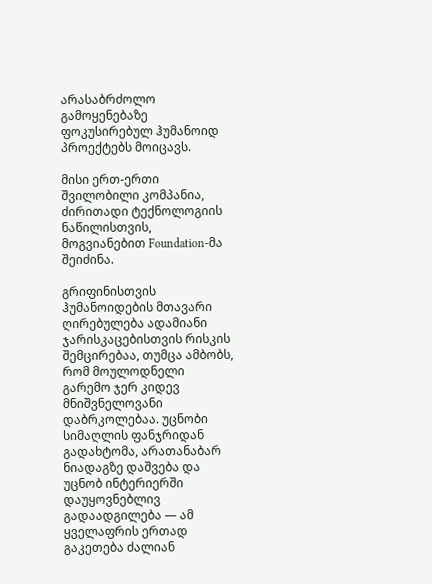არასაბრძოლო გამოყენებაზე ფოკუსირებულ ჰუმანოიდ პროექტებს მოიცავს.

მისი ერთ-ერთი შვილობილი კომპანია, ძირითადი ტექნოლოგიის ნაწილისთვის, მოგვიანებით Foundation-მა შეიძინა.

გრიფინისთვის ჰუმანოიდების მთავარი ღირებულება ადამიანი ჯარისკაცებისთვის რისკის შემცირებაა, თუმცა ამბობს, რომ მოულოდნელი გარემო ჯერ კიდევ მნიშვნელოვანი დაბრკოლებაა. უცნობი სიმაღლის ფანჯრიდან გადახტომა, არათანაბარ ნიადაგზე დაშვება და უცნობ ინტერიერში დაუყოვნებლივ გადაადგილება — ამ ყველაფრის ერთად გაკეთება ძალიან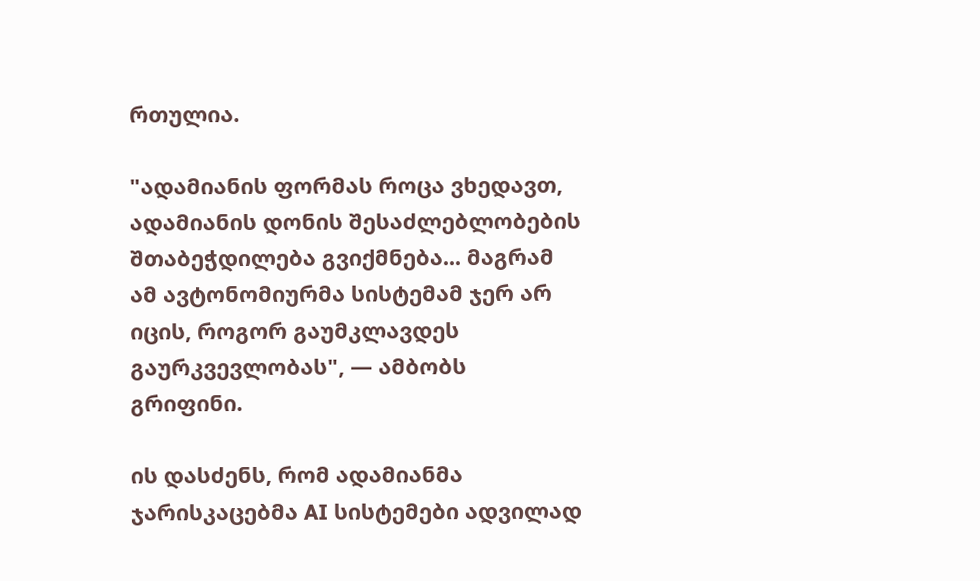რთულია.

"ადამიანის ფორმას როცა ვხედავთ, ადამიანის დონის შესაძლებლობების შთაბეჭდილება გვიქმნება... მაგრამ ამ ავტონომიურმა სისტემამ ჯერ არ იცის, როგორ გაუმკლავდეს გაურკვევლობას", — ამბობს გრიფინი.

ის დასძენს, რომ ადამიანმა ჯარისკაცებმა AI სისტემები ადვილად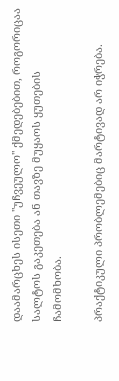დაამარცხეს ისეთი "უჩვეულო" ქმედებებით, როგორიცაა სალტოს გაკეთება ან თავზე მუყაოს ყუთების ჩამომხობა.

პრაქტიკული პრობლემებიც მარტივად არ იჭრება.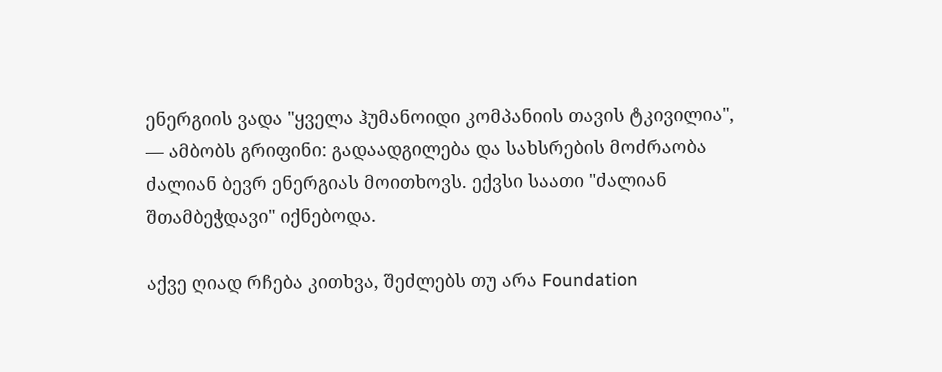ენერგიის ვადა "ყველა ჰუმანოიდი კომპანიის თავის ტკივილია", — ამბობს გრიფინი: გადაადგილება და სახსრების მოძრაობა ძალიან ბევრ ენერგიას მოითხოვს. ექვსი საათი "ძალიან შთამბეჭდავი" იქნებოდა.

აქვე ღიად რჩება კითხვა, შეძლებს თუ არა Foundation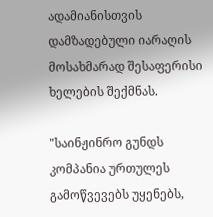ადამიანისთვის დამზადებული იარაღის მოსახმარად შესაფერისი ხელების შექმნას.

"საინჟინრო გუნდს კომპანია ურთულეს გამოწვევებს უყენებს,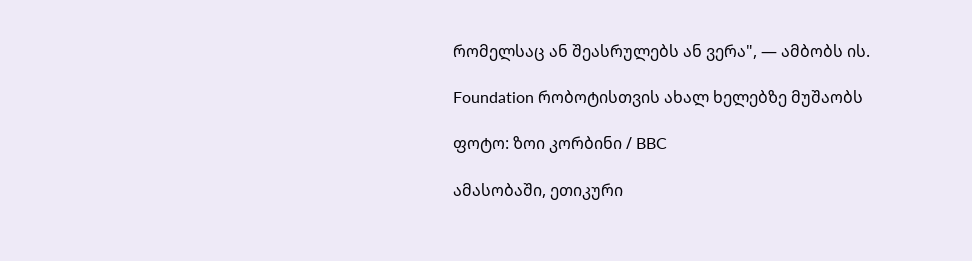რომელსაც ან შეასრულებს ან ვერა", — ამბობს ის.

Foundation რობოტისთვის ახალ ხელებზე მუშაობს

ფოტო: ზოი კორბინი / BBC

ამასობაში, ეთიკური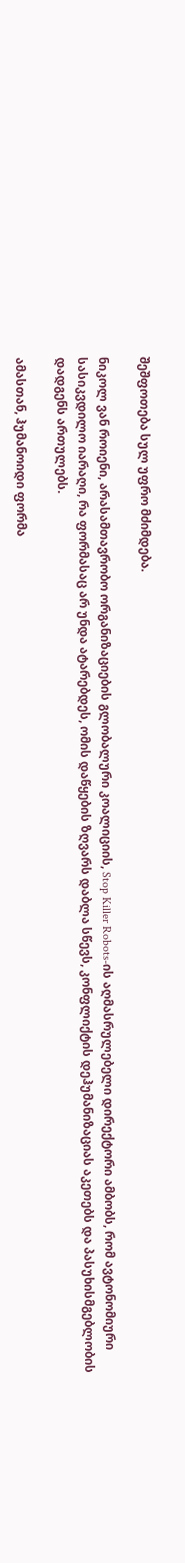შეშფოთება სულ უფრო მძიმდება.

ნიკოლ ვან როიენი, არასამთავრობო ორგანიზაციების გლობალური კოალიციის, Stop Killer Robots-ის აღმასრულებელი დირექტორი ამბობს, რომ ავტონომიური სასიკვდილო იარაღი, რა ფორმასაც არ უნდა ატარებდეს, ომის დაწყების ზღვარს დაბლა სწევს, კონფლიქტის დეჰუმანიზაციას აკეთებს და პასუხისმგებლობის დადგენს ართულებს.

ამასთან, ჰუმანოიდი ფორმა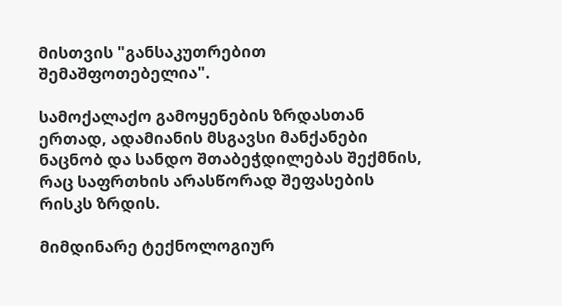მისთვის "განსაკუთრებით შემაშფოთებელია".

სამოქალაქო გამოყენების ზრდასთან ერთად, ადამიანის მსგავსი მანქანები ნაცნობ და სანდო შთაბეჭდილებას შექმნის, რაც საფრთხის არასწორად შეფასების რისკს ზრდის.

მიმდინარე ტექნოლოგიურ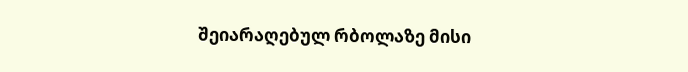შეიარაღებულ რბოლაზე მისი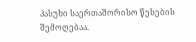პასუხი საერთაშორისო წესების შემოღებაა.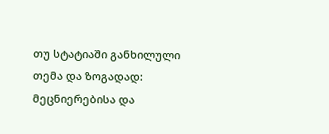თუ სტატიაში განხილული თემა და ზოგადად: მეცნიერებისა და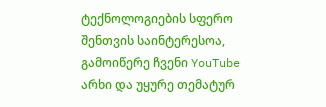ტექნოლოგიების სფერო შენთვის საინტერესოა, გამოიწერე ჩვენი YouTube არხი და უყურე თემატურ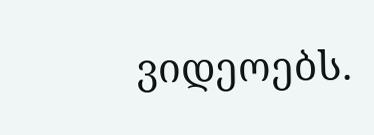ვიდეოებს.